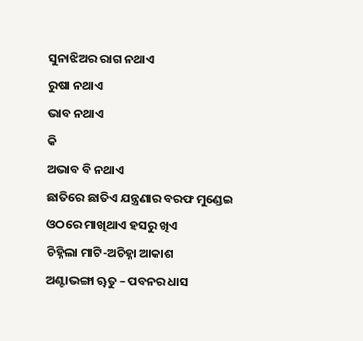ସୁନାଝିଅର ରାଗ ନଥାଏ
ରୁଷା ନଥାଏ
ଭାବ ନଥାଏ
କି
ଅଭାବ ବି ନଥାଏ
ଛାତିରେ ଛାତିଏ ଯନ୍ତ୍ରଣାର ବରଫ ମୁଣ୍ଡେଇ
ଓଠରେ ମାଖିଥାଏ ହସରୁ ଖିଏ
ଚିହ୍ନିଲା ମାଟି-ଅଚିହ୍ନା ଆକାଶ
ଅଣ୍ଟାଭଙ୍ଗା ୠତୁ – ପବନର ଧାସ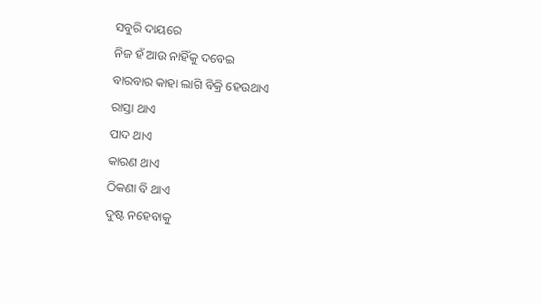ସବୁରି ଦାୟରେ
ନିଜ ହଁ ଆଉ ନାହିଁକୁ ଦବେଇ
ବାରବାର କାହା ଲାଗି ବିକ୍ରି ହେଉଥାଏ
ରାସ୍ତା ଥାଏ
ପାଦ ଥାଏ
କାରଣ ଥାଏ
ଠିକଣା ବି ଥାଏ
ଦୁଷ୍ଟ ନହେବାକୁ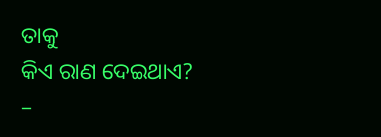ତାକୁ
କିଏ ରାଣ ଦେଇଥାଏ?
–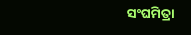ସଂଘମିତ୍ରା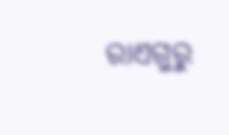ରାଏଗୁରୁ